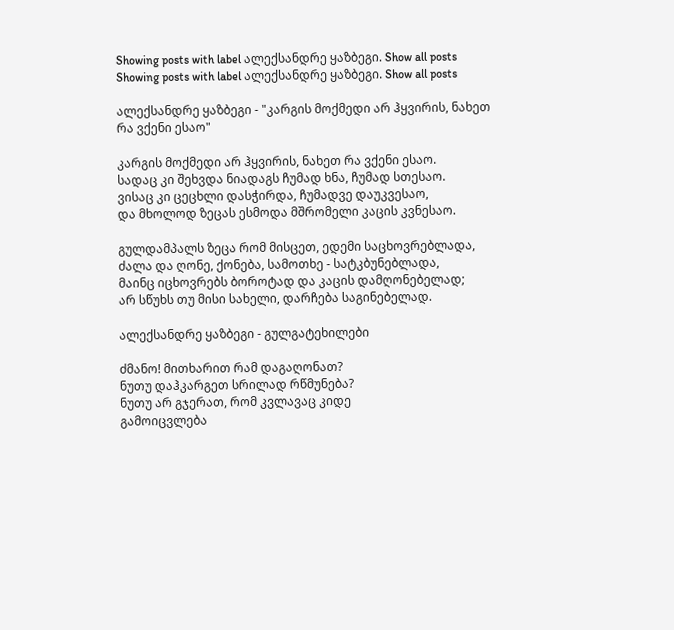Showing posts with label ალექსანდრე ყაზბეგი. Show all posts
Showing posts with label ალექსანდრე ყაზბეგი. Show all posts

ალექსანდრე ყაზბეგი - "კარგის მოქმედი არ ჰყვირის, ნახეთ რა ვქენი ესაო"

კარგის მოქმედი არ ჰყვირის, ნახეთ რა ვქენი ესაო.
სადაც კი შეხვდა ნიადაგს ჩუმად ხნა, ჩუმად სთესაო.
ვისაც კი ცეცხლი დასჭირდა, ჩუმადვე დაუკვესაო,
და მხოლოდ ზეცას ესმოდა მშრომელი კაცის კვნესაო.

გულდამპალს ზეცა რომ მისცეთ, ედემი საცხოვრებლადა,
ძალა და ღონე, ქონება, სამოთხე - სატკბუნებლადა,
მაინც იცხოვრებს ბოროტად და კაცის დამღონებელად;
არ სწუხს თუ მისი სახელი, დარჩება საგინებელად.

ალექსანდრე ყაზბეგი - გულგატეხილები

ძმანო! მითხარით რამ დაგაღონათ?
ნუთუ დაჰკარგეთ სრილად რწმუნება?
ნუთუ არ გჯერათ, რომ კვლავაც კიდე
გამოიცვლება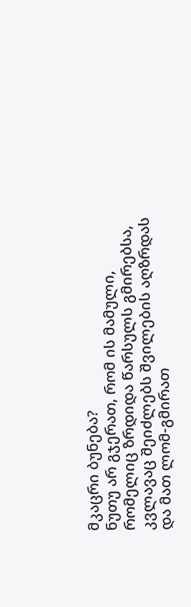მკაცრი ბუნება?
ნუთუ არ გჯერათ, რომ ის მამული,
რომელიც ზრდიდა წარსულს გმირებსა,
კვლავაც შეიძლებს შვილების აღზრდას
და მათ ლომ-გმირათ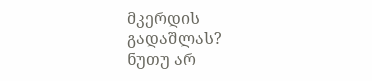მკერდის გადაშლას?
ნუთუ არ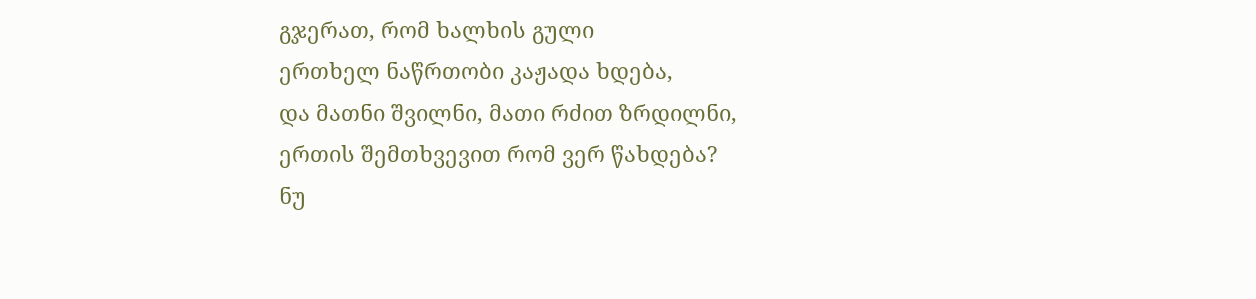გჯერათ, რომ ხალხის გული
ერთხელ ნაწრთობი კაჟადა ხდება,
და მათნი შვილნი, მათი რძით ზრდილნი,
ერთის შემთხვევით რომ ვერ წახდება?
ნუ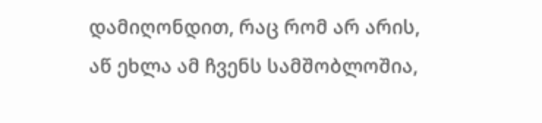დამიღონდით, რაც რომ არ არის,
აწ ეხლა ამ ჩვენს სამშობლოშია,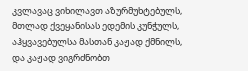კვლავაც ვიხილავთ აზურმუხტებულს,
მთლად ქვეყანისას ედემის კუნჭულს,
აჰყვავებულსა მასთან კაჟად ქმნილს,
და კაჟად ვიგრძნობთ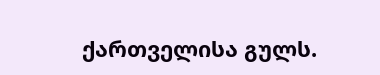ქართველისა გულს.